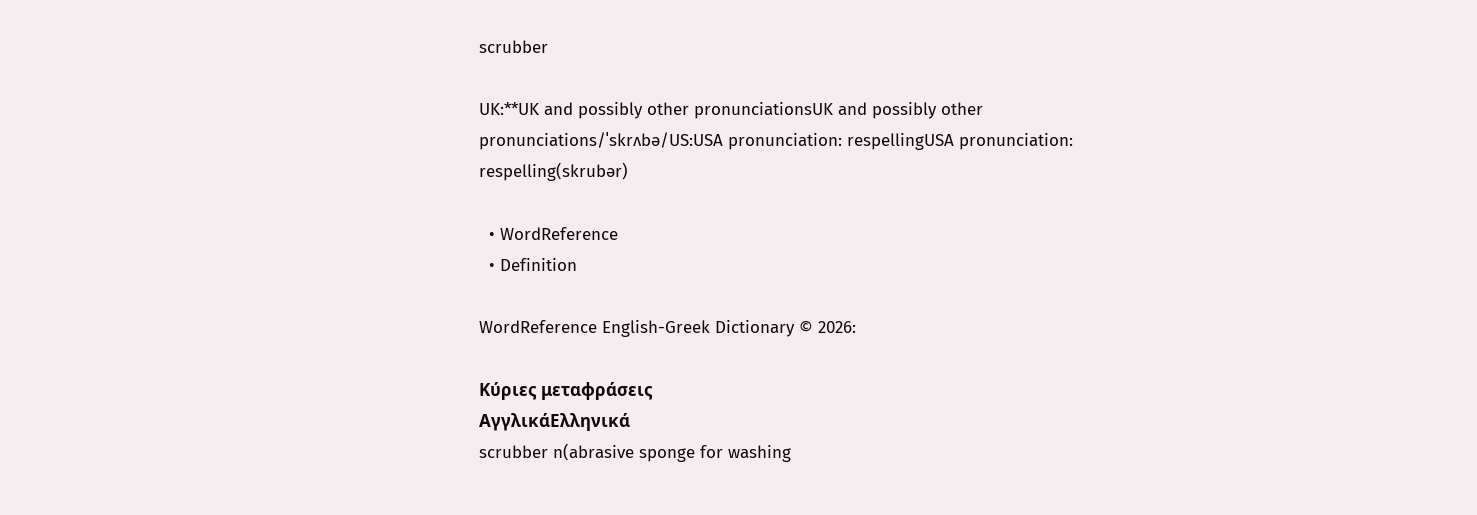scrubber

UK:**UK and possibly other pronunciationsUK and possibly other pronunciations/ˈskrʌbə/US:USA pronunciation: respellingUSA pronunciation: respelling(skrubər)

  • WordReference
  • Definition

WordReference English-Greek Dictionary © 2026:

Κύριες μεταφράσεις
ΑγγλικάΕλληνικά
scrubber n(abrasive sponge for washing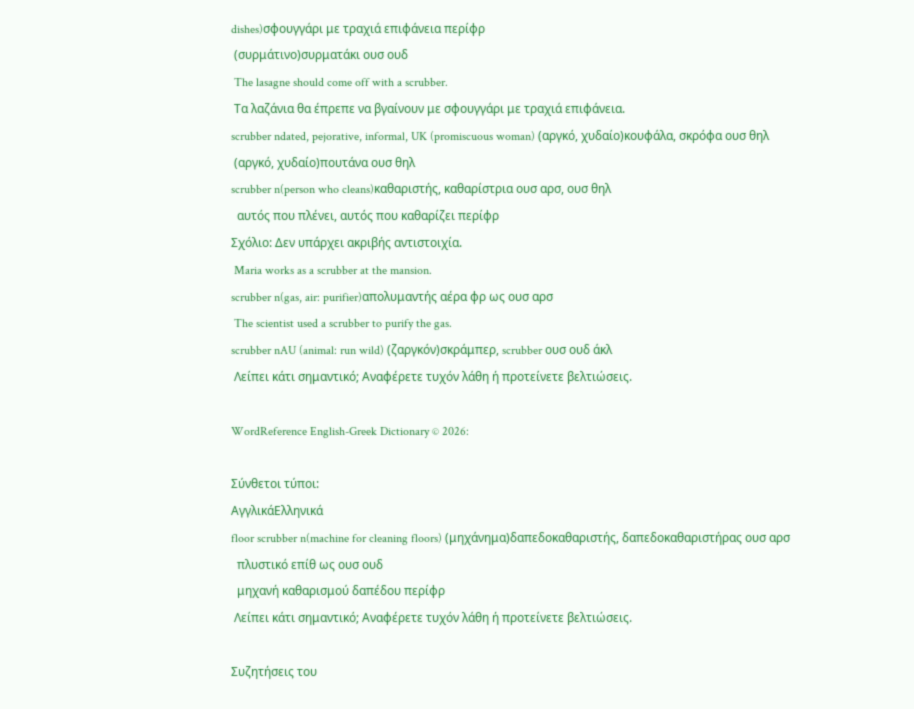dishes)σφουγγάρι με τραχιά επιφάνεια περίφρ
 (συρμάτινο)συρματάκι ουσ ουδ
 The lasagne should come off with a scrubber.
 Τα λαζάνια θα έπρεπε να βγαίνουν με σφουγγάρι με τραχιά επιφάνεια.
scrubber ndated, pejorative, informal, UK (promiscuous woman) (αργκό, χυδαίο)κουφάλα, σκρόφα ουσ θηλ
 (αργκό, χυδαίο)πουτάνα ουσ θηλ
scrubber n(person who cleans)καθαριστής, καθαρίστρια ουσ αρσ, ουσ θηλ
  αυτός που πλένει, αυτός που καθαρίζει περίφρ
Σχόλιο: Δεν υπάρχει ακριβής αντιστοιχία.
 Maria works as a scrubber at the mansion.
scrubber n(gas, air: purifier)απολυμαντής αέρα φρ ως ουσ αρσ
 The scientist used a scrubber to purify the gas.
scrubber nAU (animal: run wild) (ζαργκόν)σκράμπερ, scrubber ουσ ουδ άκλ
 Λείπει κάτι σημαντικό; Αναφέρετε τυχόν λάθη ή προτείνετε βελτιώσεις.

WordReference English-Greek Dictionary © 2026:

Σύνθετοι τύποι:
ΑγγλικάΕλληνικά
floor scrubber n(machine for cleaning floors) (μηχάνημα)δαπεδοκαθαριστής, δαπεδοκαθαριστήρας ουσ αρσ
  πλυστικό επίθ ως ουσ ουδ
  μηχανή καθαρισμού δαπέδου περίφρ
 Λείπει κάτι σημαντικό; Αναφέρετε τυχόν λάθη ή προτείνετε βελτιώσεις.

Συζητήσεις του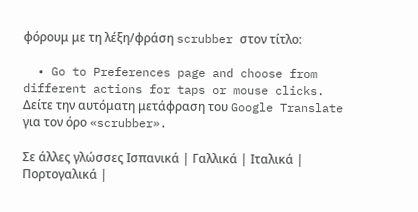φόρουμ με τη λέξη/φράση scrubber στον τίτλο:

  • Go to Preferences page and choose from different actions for taps or mouse clicks.
Δείτε την αυτόματη μετάφραση του Google Translate για τον όρο «scrubber».

Σε άλλες γλώσσες Ισπανικά | Γαλλικά | Ιταλικά | Πορτογαλικά |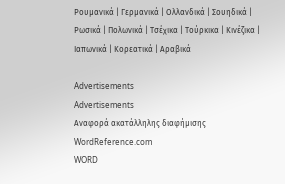Ρουμανικά | Γερμανικά | Ολλανδικά | Σουηδικά | Ρωσικά | Πολωνικά | Τσέχικα | Τούρκικα | Κινέζικα | Ιαπωνικά | Κορεατικά | Αραβικά

Advertisements
Advertisements
Αναφορά ακατάλληλης διαφήμισης
WordReference.com
WORD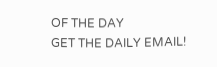OF THE DAY
GET THE DAILY EMAIL!